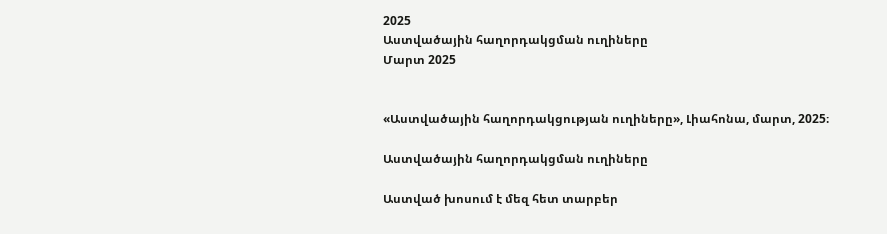2025
Աստվածային հաղորդակցման ուղիները
Մարտ 2025


«Աստվածային հաղորդակցության ուղիները», Լիահոնա, մարտ, 2025։

Աստվածային հաղորդակցման ուղիները

Աստված խոսում է մեզ հետ տարբեր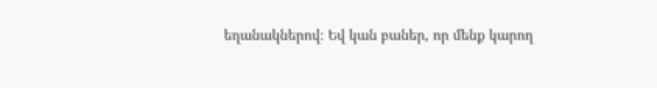եղանակներով։ Եվ կան բաներ, որ մենք կարող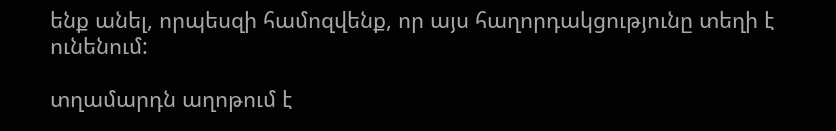ենք անել, որպեսզի համոզվենք, որ այս հաղորդակցությունը տեղի է ունենում:

տղամարդն աղոթում է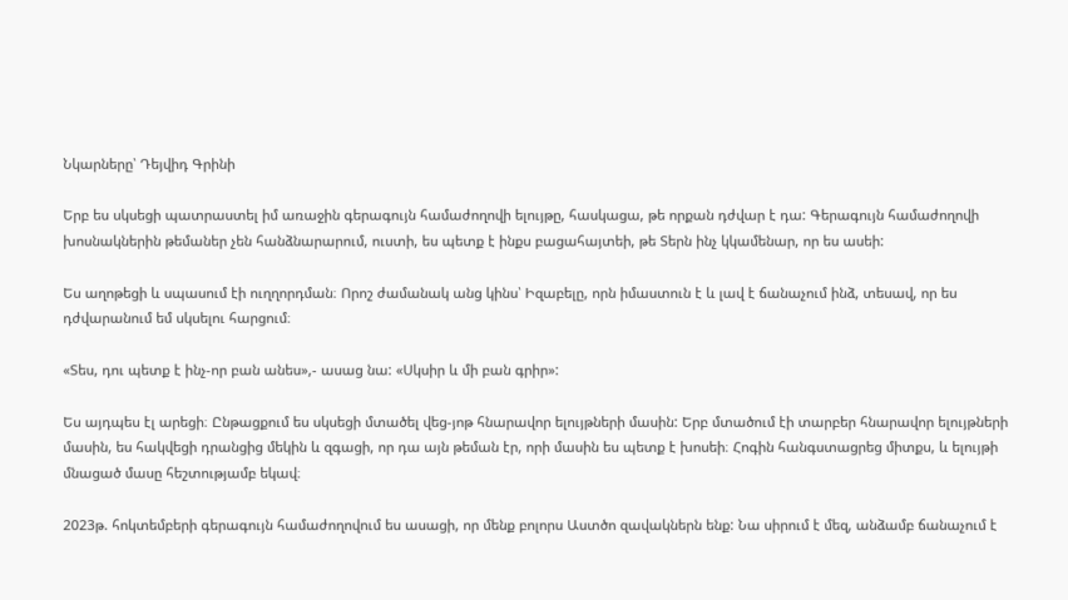Նկարները՝ Դեյվիդ Գրինի

Երբ ես սկսեցի պատրաստել իմ առաջին գերագույն համաժողովի ելույթը, հասկացա, թե որքան դժվար է դա: Գերագույն համաժողովի խոսնակներին թեմաներ չեն հանձնարարում, ուստի, ես պետք է ինքս բացահայտեի, թե Տերն ինչ կկամենար, որ ես ասեի:

Ես աղոթեցի և սպասում էի ուղղորդման։ Որոշ ժամանակ անց կինս՝ Իզաբելը, որն իմաստուն է և լավ է ճանաչում ինձ, տեսավ, որ ես դժվարանում եմ սկսելու հարցում։

«Տես, դու պետք է ինչ-որ բան անես»,- ասաց նա: «Սկսիր և մի բան գրիր»:

Ես այդպես էլ արեցի։ Ընթացքում ես սկսեցի մտածել վեց-յոթ հնարավոր ելույթների մասին: Երբ մտածում էի տարբեր հնարավոր ելույթների մասին, ես հակվեցի դրանցից մեկին և զգացի, որ դա այն թեման էր, որի մասին ես պետք է խոսեի։ Հոգին հանգստացրեց միտքս, և ելույթի մնացած մասը հեշտությամբ եկավ։

2023թ. հոկտեմբերի գերագույն համաժողովում ես ասացի, որ մենք բոլորս Աստծո զավակներն ենք: Նա սիրում է մեզ, անձամբ ճանաչում է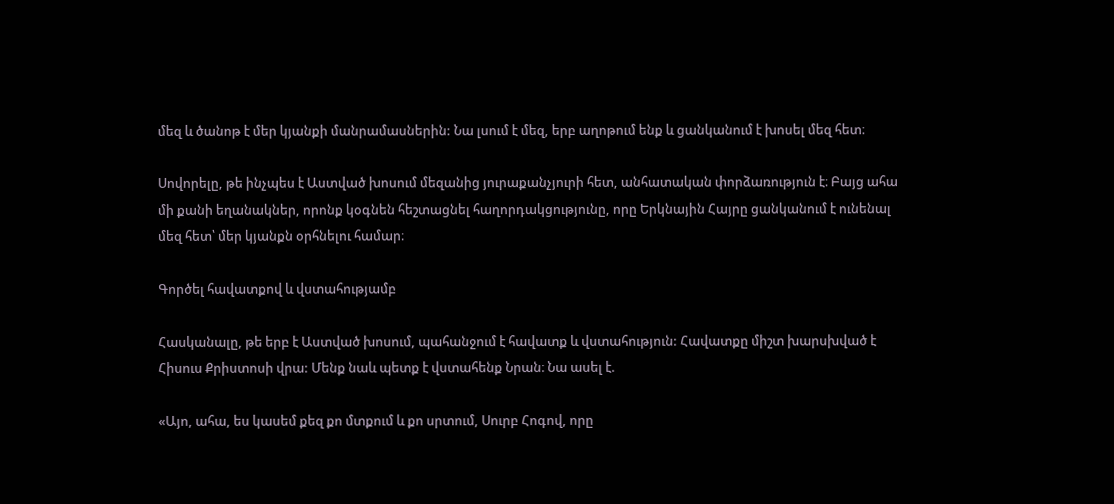մեզ և ծանոթ է մեր կյանքի մանրամասներին: Նա լսում է մեզ, երբ աղոթում ենք և ցանկանում է խոսել մեզ հետ։

Սովորելը, թե ինչպես է Աստված խոսում մեզանից յուրաքանչյուրի հետ, անհատական փորձառություն է։ Բայց ահա մի քանի եղանակներ, որոնք կօգնեն հեշտացնել հաղորդակցությունը, որը Երկնային Հայրը ցանկանում է ունենալ մեզ հետ՝ մեր կյանքն օրհնելու համար։

Գործել հավատքով և վստահությամբ

Հասկանալը, թե երբ է Աստված խոսում, պահանջում է հավատք և վստահություն: Հավատքը միշտ խարսխված է Հիսուս Քրիստոսի վրա: Մենք նաև պետք է վստահենք Նրան։ Նա ասել է.

«Այո, ահա, ես կասեմ քեզ քո մտքում և քո սրտում, Սուրբ Հոգով, որը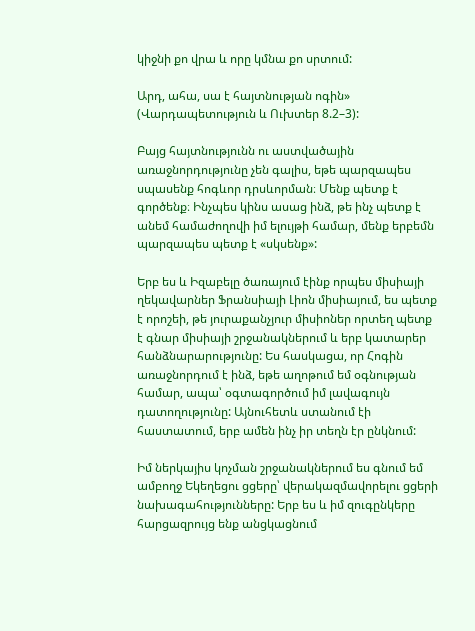կիջնի քո վրա և որը կմնա քո սրտում:

Արդ, ահա, սա է հայտնության ոգին» (Վարդապետություն և Ուխտեր 8.2–3):

Բայց հայտնությունն ու աստվածային առաջնորդությունը չեն գալիս, եթե պարզապես սպասենք հոգևոր դրսևորման։ Մենք պետք է գործենք։ Ինչպես կինս ասաց ինձ, թե ինչ պետք է անեմ համաժողովի իմ ելույթի համար, մենք երբեմն պարզապես պետք է «սկսենք»:

Երբ ես և Իզաբելը ծառայում էինք որպես միսիայի ղեկավարներ Ֆրանսիայի Լիոն միսիայում, ես պետք է որոշեի, թե յուրաքանչյուր միսիոներ որտեղ պետք է գնար միսիայի շրջանակներում և երբ կատարեր հանձնարարությունը: Ես հասկացա, որ Հոգին առաջնորդում է ինձ, եթե աղոթում եմ օգնության համար, ապա՝ օգտագործում իմ լավագույն դատողությունը: Այնուհետև ստանում էի հաստատում, երբ ամեն ինչ իր տեղն էր ընկնում:

Իմ ներկայիս կոչման շրջանակներում ես գնում եմ ամբողջ Եկեղեցու ցցերը՝ վերակազմավորելու ցցերի նախագահությունները: Երբ ես և իմ զուգընկերը հարցազրույց ենք անցկացնում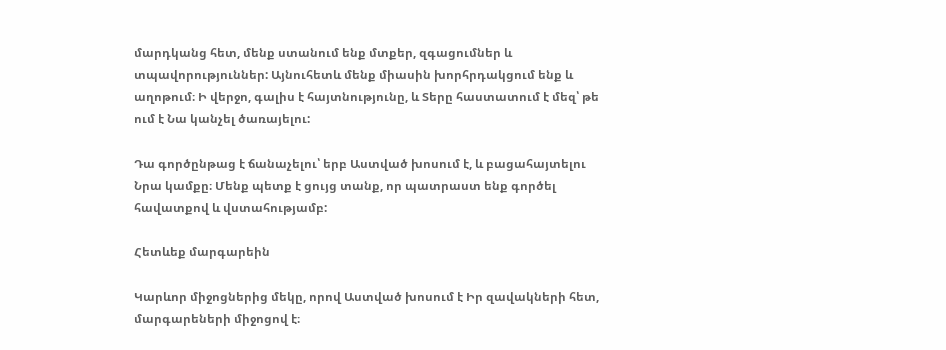մարդկանց հետ, մենք ստանում ենք մտքեր, զգացումներ և տպավորություններ: Այնուհետև մենք միասին խորհրդակցում ենք և աղոթում։ Ի վերջո, գալիս է հայտնությունը, և Տերը հաստատում է մեզ՝ թե ում է Նա կանչել ծառայելու:

Դա գործընթաց է ճանաչելու՝ երբ Աստված խոսում է, և բացահայտելու Նրա կամքը։ Մենք պետք է ցույց տանք, որ պատրաստ ենք գործել հավատքով և վստահությամբ:

Հետևեք մարգարեին

Կարևոր միջոցներից մեկը, որով Աստված խոսում է Իր զավակների հետ, մարգարեների միջոցով է։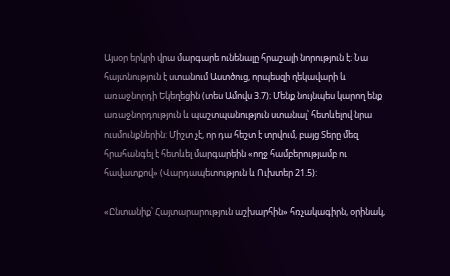Այսօր երկրի վրա մարգարե ունենալը հրաշալի նորություն է։ Նա հայտնություն է ստանում Աստծուց, որպեսզի ղեկավարի և առաջնորդի Եկեղեցին (տես Ամովս 3.7)։ Մենք նույնպես կարող ենք առաջնորդություն և պաշտպանություն ստանալ՝ հետևելով նրա ուսմունքներին: Միշտ չէ, որ դա հեշտ է տրվում, բայց Տերը մեզ հրահանգել է հետևել մարգարեին «ողջ համբերությամբ ու հավատքով» (Վարդապետություն և Ուխտեր 21.5):

«Ընտանիք՝ Հայտարարություն աշխարհին» հռչակագիրն, օրինակ,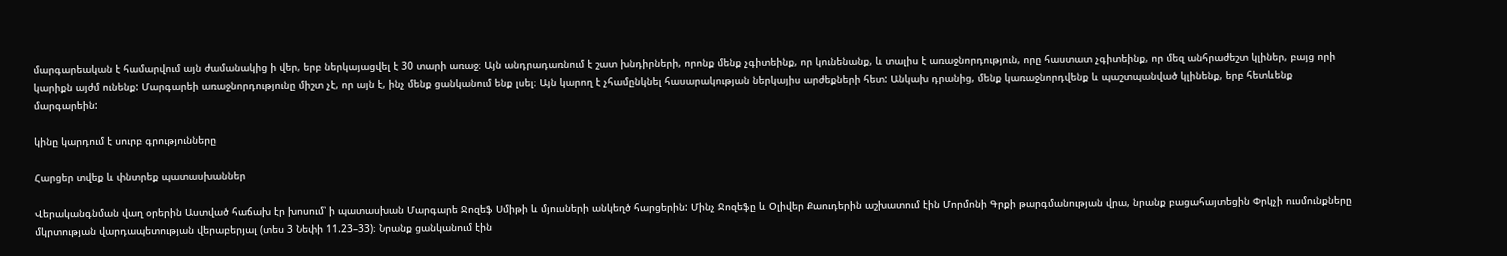մարգարեական է համարվում այն ժամանակից ի վեր, երբ ներկայացվել է 30 տարի առաջ։ Այն անդրադառնում է շատ խնդիրների, որոնք մենք չգիտեինք, որ կունենանք, և տալիս է առաջնորդություն, որը հաստատ չգիտեինք, որ մեզ անհրաժեշտ կլիներ, բայց որի կարիքն այժմ ունենք: Մարգարեի առաջնորդությունը միշտ չէ, որ այն է, ինչ մենք ցանկանում ենք լսել։ Այն կարող է չհամընկնել հասարակության ներկայիս արժեքների հետ: Անկախ դրանից, մենք կառաջնորդվենք և պաշտպանված կլինենք, երբ հետևենք մարգարեին:

կինը կարդում է սուրբ գրությունները

Հարցեր տվեք և փնտրեք պատասխաններ

Վերականգնման վաղ օրերին Աստված հաճախ էր խոսում՝ ի պատասխան Մարգարե Ջոզեֆ Սմիթի և մյուսների անկեղծ հարցերին: Մինչ Ջոզեֆը և Օլիվեր Քաուդերին աշխատում էին Մորմոնի Գրքի թարգմանության վրա, նրանք բացահայտեցին Փրկչի ուսմունքները մկրտության վարդապետության վերաբերյալ (տես 3 Նեփի 11.23–33)։ Նրանք ցանկանում էին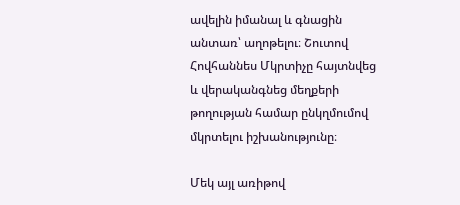ավելին իմանալ և գնացին անտառ՝ աղոթելու։ Շուտով Հովհաննես Մկրտիչը հայտնվեց և վերականգնեց մեղքերի թողության համար ընկղմումով մկրտելու իշխանությունը։

Մեկ այլ առիթով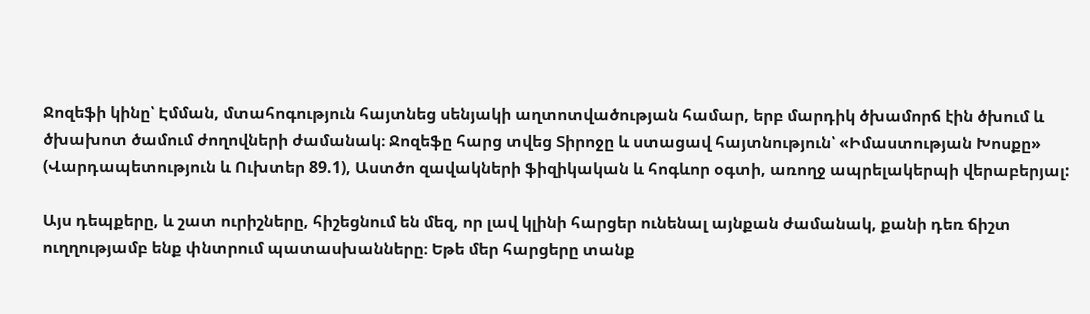Ջոզեֆի կինը՝ Էմման, մտահոգություն հայտնեց սենյակի աղտոտվածության համար, երբ մարդիկ ծխամորճ էին ծխում և ծխախոտ ծամում ժողովների ժամանակ։ Ջոզեֆը հարց տվեց Տիրոջը և ստացավ հայտնություն՝ «Իմաստության Խոսքը» (Վարդապետություն և Ուխտեր 89.1), Աստծո զավակների ֆիզիկական և հոգևոր օգտի, առողջ ապրելակերպի վերաբերյալ:

Այս դեպքերը, և շատ ուրիշները, հիշեցնում են մեզ, որ լավ կլինի հարցեր ունենալ այնքան ժամանակ, քանի դեռ ճիշտ ուղղությամբ ենք փնտրում պատասխանները։ Եթե մեր հարցերը տանք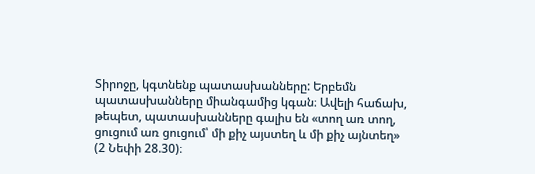Տիրոջը, կգտնենք պատասխանները: Երբեմն պատասխանները միանգամից կգան։ Ավելի հաճախ, թեպետ, պատասխանները գալիս են «տող առ տող, ցուցում առ ցուցում՝ մի քիչ այստեղ և մի քիչ այնտեղ» (2 Նեփի 28.30)։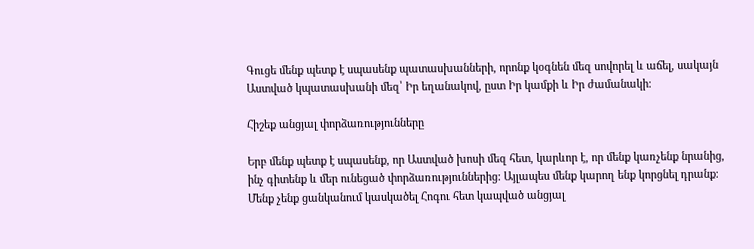Գուցե մենք պետք է սպասենք պատասխանների, որոնք կօգնեն մեզ սովորել և աճել, սակայն Աստված կպատասխանի մեզ՝ Իր եղանակով, ըստ Իր կամքի և Իր ժամանակի։

Հիշեք անցյալ փորձառությունները

Երբ մենք պետք է սպասենք, որ Աստված խոսի մեզ հետ, կարևոր է, որ մենք կառչենք նրանից, ինչ գիտենք և մեր ունեցած փորձառություններից: Այլապես մենք կարող ենք կորցնել դրանք։ Մենք չենք ցանկանում կասկածել Հոգու հետ կապված անցյալ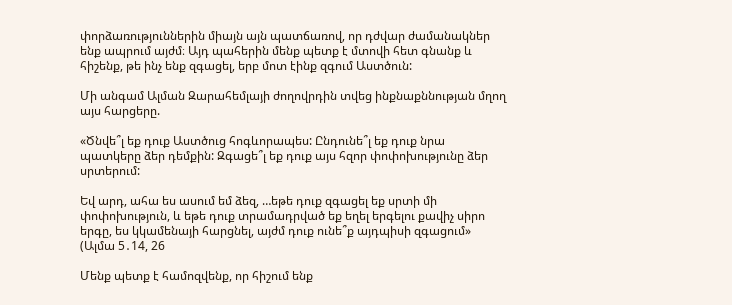փորձառություններին միայն այն պատճառով, որ դժվար ժամանակներ ենք ապրում այժմ։ Այդ պահերին մենք պետք է մտովի հետ գնանք և հիշենք, թե ինչ ենք զգացել, երբ մոտ էինք զգում Աստծուն:

Մի անգամ Ալման Զարահեմլայի ժողովրդին տվեց ինքնաքննության մղող այս հարցերը.

«Ծնվե՞լ եք դուք Աստծուց հոգևորապես: Ընդունե՞լ եք դուք նրա պատկերը ձեր դեմքին: Զգացե՞լ եք դուք այս հզոր փոփոխությունը ձեր սրտերում:

Եվ արդ, ահա ես ասում եմ ձեզ, …եթե դուք զգացել եք սրտի մի փոփոխություն, և եթե դուք տրամադրված եք եղել երգելու քավիչ սիրո երգը, ես կկամենայի հարցնել, այժմ դուք ունե՞ք այդպիսի զգացում» (Ալմա 5․14, 26

Մենք պետք է համոզվենք, որ հիշում ենք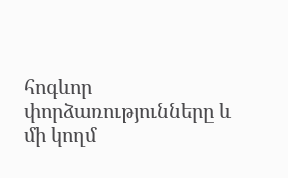հոգևոր փորձառությունները և մի կողմ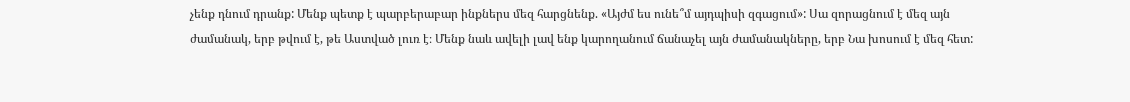չենք դնում դրանք: Մենք պետք է պարբերաբար ինքներս մեզ հարցնենք. «Այժմ ես ունե՞մ այդպիսի զգացում»: Սա զորացնում է մեզ այն ժամանակ, երբ թվում է, թե Աստված լուռ է։ Մենք նաև ավելի լավ ենք կարողանում ճանաչել այն ժամանակները, երբ Նա խոսում է մեզ հետ: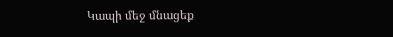Կապի մեջ մնացեք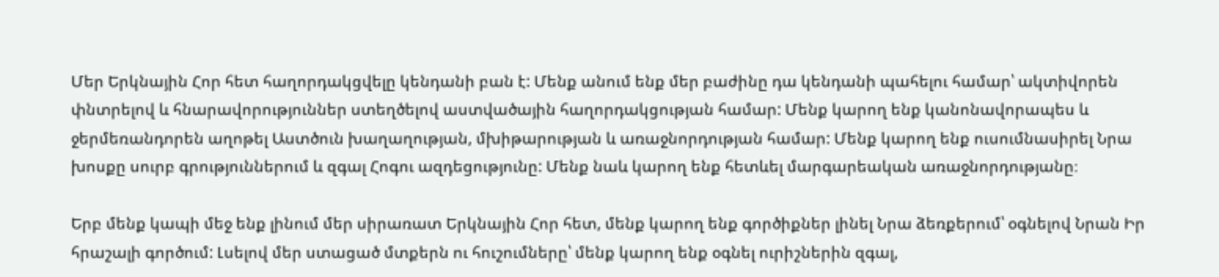Մեր Երկնային Հոր հետ հաղորդակցվելը կենդանի բան է: Մենք անում ենք մեր բաժինը դա կենդանի պահելու համար՝ ակտիվորեն փնտրելով և հնարավորություններ ստեղծելով աստվածային հաղորդակցության համար: Մենք կարող ենք կանոնավորապես և ջերմեռանդորեն աղոթել Աստծուն խաղաղության, մխիթարության և առաջնորդության համար: Մենք կարող ենք ուսումնասիրել Նրա խոսքը սուրբ գրություններում և զգալ Հոգու ազդեցությունը: Մենք նաև կարող ենք հետևել մարգարեական առաջնորդությանը։

Երբ մենք կապի մեջ ենք լինում մեր սիրառատ Երկնային Հոր հետ, մենք կարող ենք գործիքներ լինել Նրա ձեռքերում՝ օգնելով Նրան Իր հրաշալի գործում: Լսելով մեր ստացած մտքերն ու հուշումները՝ մենք կարող ենք օգնել ուրիշներին զգալ,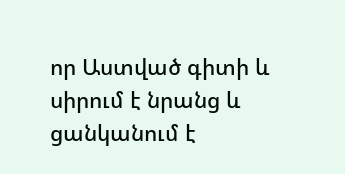որ Աստված գիտի և սիրում է նրանց և ցանկանում է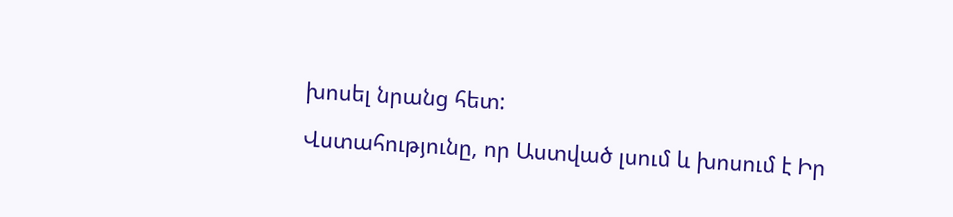խոսել նրանց հետ:

Վստահությունը, որ Աստված լսում և խոսում է Իր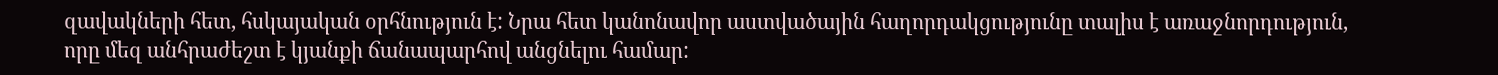զավակների հետ, հսկայական օրհնություն է: Նրա հետ կանոնավոր աստվածային հաղորդակցությունը տալիս է առաջնորդություն, որը մեզ անհրաժեշտ է կյանքի ճանապարհով անցնելու համար: